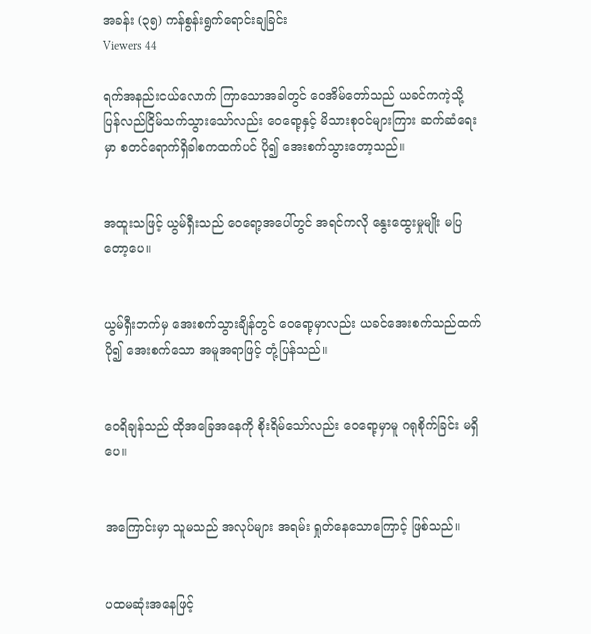အခန်း (၃၅) ကန်စွန်းရွက်ရောင်းချခြင်း
Viewers 44

ရက်အနည်းငယ်လောက် ကြာသောအခါတွင် ဝေအိမ်တော်သည် ယခင်ကကဲ့သို့ ပြန်လည်ငြိမ်သက်သွားသော်လည်း ဝေရော့နှင့် မိသားစုဝင်များကြား ဆက်ဆံရေးမှာ စတင်ရောက်ရှိခါစကထက်ပင် ပို၍ အေးစက်သွားတော့သည်။


အထူးသဖြင့် ယွမ်ရှီးသည် ဝေရော့အပေါ်တွင် အရင်ကလို နွေးထွေးမှုမျိုး မပြတော့ပေ။


ယွမ်ရှီးဘက်မှ အေးစက်သွားချိန်တွင် ဝေရော့မှာလည်း ယခင်အေးစက်သည်ထက် ပို၍ အေးစက်သော အမူအရာဖြင့် တုံ့ပြန်သည်။


ဝေရိချန်သည် ထိုအခြေအနေကို စိုးရိမ်သော်လည်း ဝေရော့မှာမူ ဂရုစိုက်ခြင်း မရှိပေ။


အကြောင်းမှာ သူမသည် အလုပ်များ အရမ်း ရှုတ်နေသောကြောင့် ဖြစ်သည်။


ပထမဆုံးအနေဖြင့်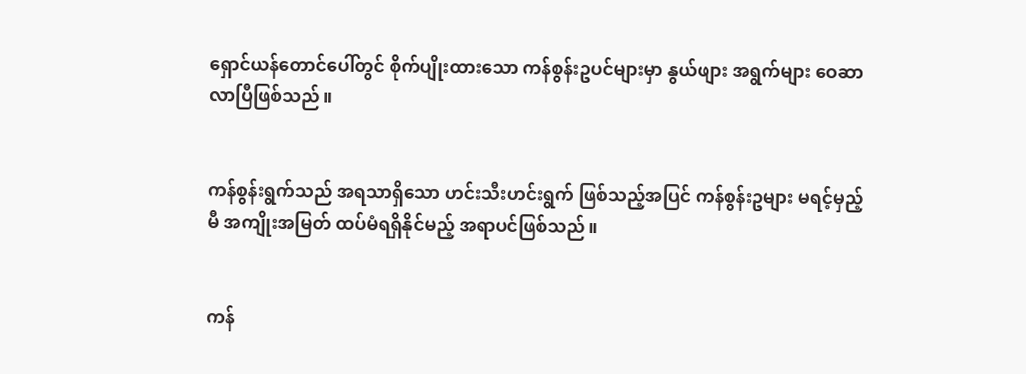ရှောင်ယန်တောင်ပေါ်တွင် စိုက်ပျိုးထားသော ကန်စွန်းဥပင်များမှာ နွယ်ဖျား အရွက်များ ဝေဆာလာပြီဖြစ်သည်။


ကန်စွန်းရွက်သည် အရသာရှိသော ဟင်းသီးဟင်းရွက် ဖြစ်သည့်အပြင် ကန်စွန်းဥများ မရင့်မှည့်မီ အကျိုးအမြတ် ထပ်မံရရှိနိုင်မည့် အရာပင်ဖြစ်သည်။


ကန်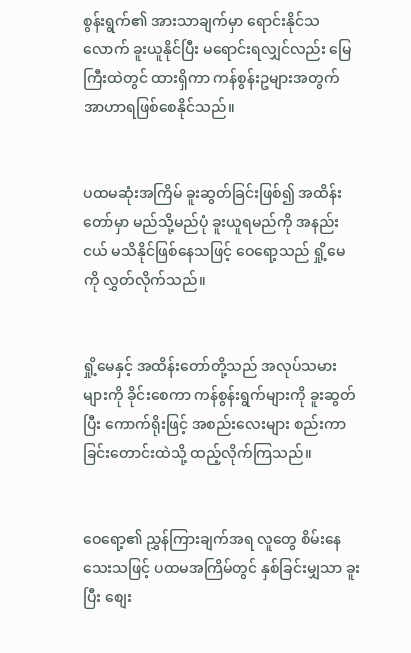စွန်းရွက်၏ အားသာချက်မှာ ရောင်းနိုင်သလောက် ခူးယူနိုင်ပြီး မရောင်းရလျှင်လည်း မြေကြီးထဲတွင် ထားရှိကာ ကန်စွန်းဥများအတွက် အာဟာရဖြစ်စေနိုင်သည်။


ပထမဆုံးအကြိမ် ခူးဆွတ်ခြင်းဖြစ်၍ အထိန်းတော်မှာ မည်သို့မည်ပုံ ခူးယူရမည်ကို အနည်းငယ် မသိနိုင်ဖြစ်နေသဖြင့် ဝေရော့သည် ရှို့မေကို လွှတ်လိုက်သည်။


ရှို့မေနှင့် အထိန်းတော်တို့သည် အလုပ်သမားများကို ခိုင်းစေကာ ကန်စွန်းရွက်များကို ခူးဆွတ်ပြီး ကောက်ရိုးဖြင့် အစည်းလေးများ စည်းကာ ခြင်းတောင်းထဲသို့ ထည့်လိုက်ကြသည်။


ဝေရော့၏ ညွှန်ကြားချက်အရ လူတွေ စိမ်းနေသေးသဖြင့် ပထမအကြိမ်တွင် နှစ်ခြင်းမျှသာ ခူးပြီး စျေး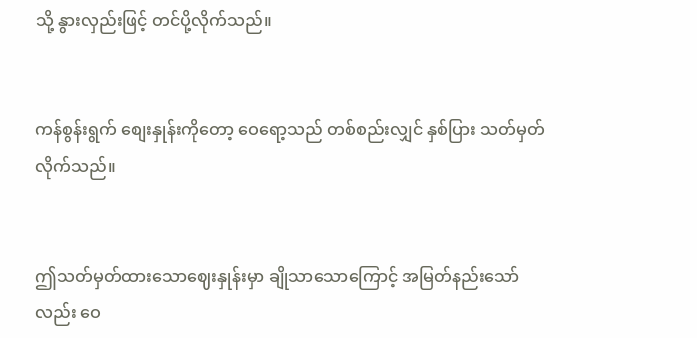သို့ နွားလှည်းဖြင့် တင်ပို့လိုက်သည်။


ကန်စွန်းရွက် စျေးနှုန်းကိုတော့ ဝေရော့သည် တစ်စည်းလျှင် နှစ်ပြား သတ်မှတ်လိုက်သည်။


ဤသတ်မှတ်ထားသောဈေးနှုန်းမှာ ချိုသာသောကြောင့် အမြတ်နည်းသော်လည်း ဝေ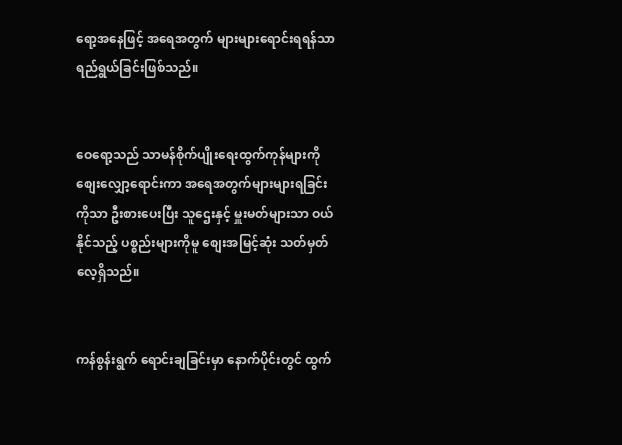ရော့အနေဖြင့် အရေအတွက် များများရောင်းရရန်သာ ရည်ရွယ်ခြင်းဖြစ်သည်။


ဝေရော့သည် သာမန်စိုက်ပျိုးရေးထွက်ကုန်များကို စျေးလျှော့ရောင်းကာ အရေအတွက်များများရခြင်းကိုသာ ဦးစားပေးပြီး သူဌေးနှင့် မှူးမတ်များသာ ဝယ်နိုင်သည့် ပစ္စည်းများကိုမူ စျေးအမြင့်ဆုံး သတ်မှတ်လေ့ရှိသည်။


ကန်စွန်းရွက် ရောင်းချခြင်းမှာ နောက်ပိုင်းတွင် ထွက်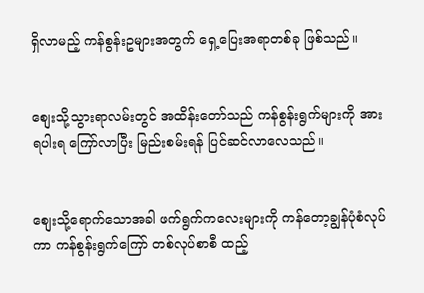ရှိလာမည့် ကန်စွန်းဥများအတွက် ရှေ့ပြေးအရာတစ်ခု ဖြစ်သည်။


စျေးသို့သွားရာလမ်းတွင် အထိန်းတော်သည် ကန်စွန်းရွက်များကို အားရပါးရ ကြော်လာပြီး မြည်းစမ်းရန် ပြင်ဆင်လာလေသည်။


စျေးသို့ရောက်သောအခါ ဖက်ရွက်ကလေးများကို ကန်တော့ချွန်ပုံစံလုပ်ကာ ကန်စွန်းရွက်ကြော် တစ်လုပ်စာစီ ထည့်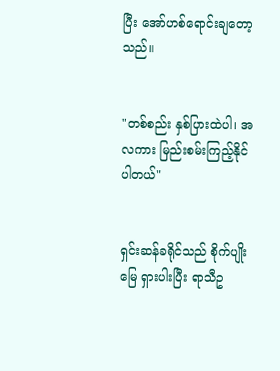ပြီး အော်ဟစ်ရောင်းချတော့သည်။


"တစ်စည်း နှစ်ပြားထဲပါ၊ အလကား မြည်းစမ်းကြည့်နိုင်ပါတယ်"


ရှင်းဆန်ခရိုင်သည် စိုက်ပျိုးမြေ ရှားပါးပြီး ရာသီဥ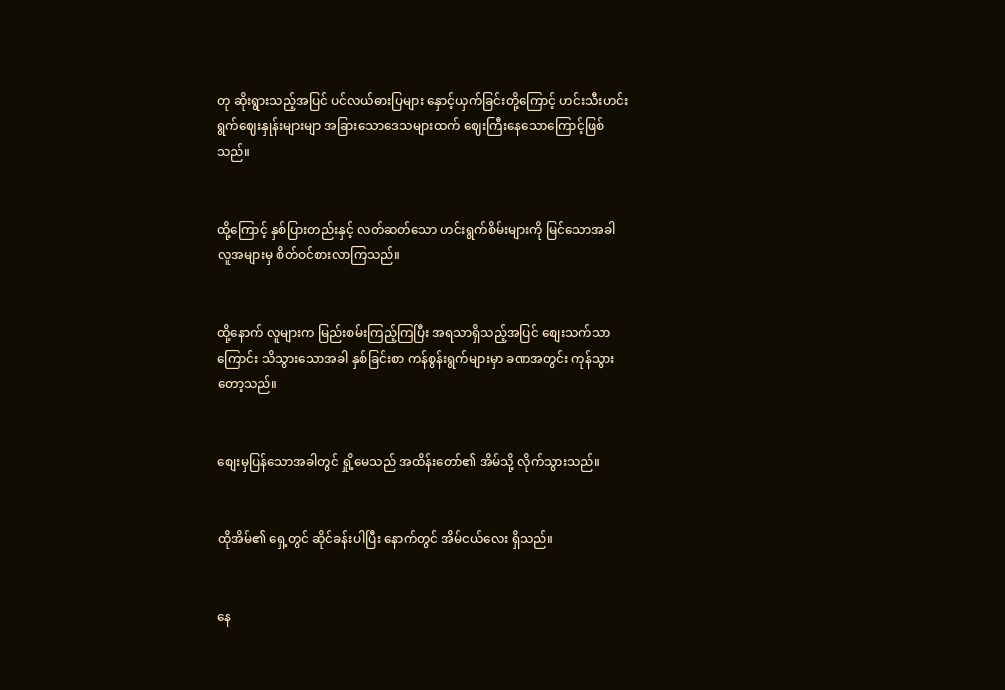တု ဆိုးရွားသည့်အပြင် ပင်လယ်ဓားပြများ နှောင့်ယှက်ခြင်းတို့ကြောင့် ဟင်းသီးဟင်းရွက်ဈေးနှုန်းများမျာ အခြားသောဒေသများထက် ဈေးကြီးနေသောကြောင့်ဖြစ်သည်။


ထို့ကြောင့် နှစ်ပြားတည်းနှင့် လတ်ဆတ်သော ဟင်းရွက်စိမ်းများကို မြင်သောအခါ လူအများမှ စိတ်ဝင်စားလာကြသည်။


ထို့နောက် လူများက မြည်းစမ်းကြည့်ကြပြီး အရသာရှိသည့်အပြင် စျေးသက်သာကြောင်း သိသွားသောအခါ နှစ်ခြင်းစာ ကန်စွန်းရွက်များမှာ ခဏအတွင်း ကုန်သွားတော့သည်။


စျေးမှပြန်သောအခါတွင် ရှို့မေသည် အထိန်းတော်၏ အိမ်သို့ လိုက်သွားသည်။


ထိုအိမ်၏ ရှေ့တွင် ဆိုင်ခန်းပါပြီး နောက်တွင် အိမ်ငယ်လေး ရှိသည်။


နေ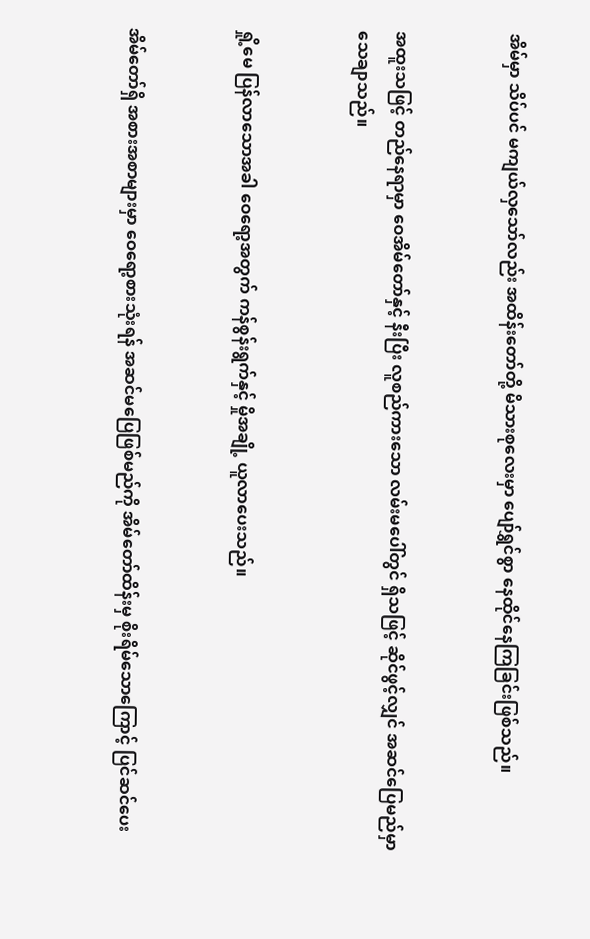အိမ်မှာ သိပ်ပင် မကျယ်လှသော်လည်း အထိန်းတော်တို့ မိသားစုလေးမှာ ပျော်ရွှင်စွာ နေထိုင်နေကြခြင်းဖြစ်သည်။


အထူးသဖြင့် တည်နေရာမှာ ဝေအိမ်တော်နှင့် နီးပြီး လူစည်ကားသော လမ်းမပေါ်တွင် ရှိသဖြင့် ဆိုင်ဖွင့်လျှင် အဆင်ပြေမည်မှာ သေချာသည်။


ရှို့မေ ပြန်လာသောအခါ ဝေရော့အတွက် ကန်စွန်းရွက်နှင့် မှိုအချို့ ယူလာပေးသည်။


အိမ်တော်ရှိ အစားအစာများမှာ ဝေရော့စားသုံးရန် အဆင်မပြေဖြစ်မည်ကို အိမ်တော်ထိန်းမှ စိုးရိမ်သောကြောင့် ပြင်ဆင်ပေး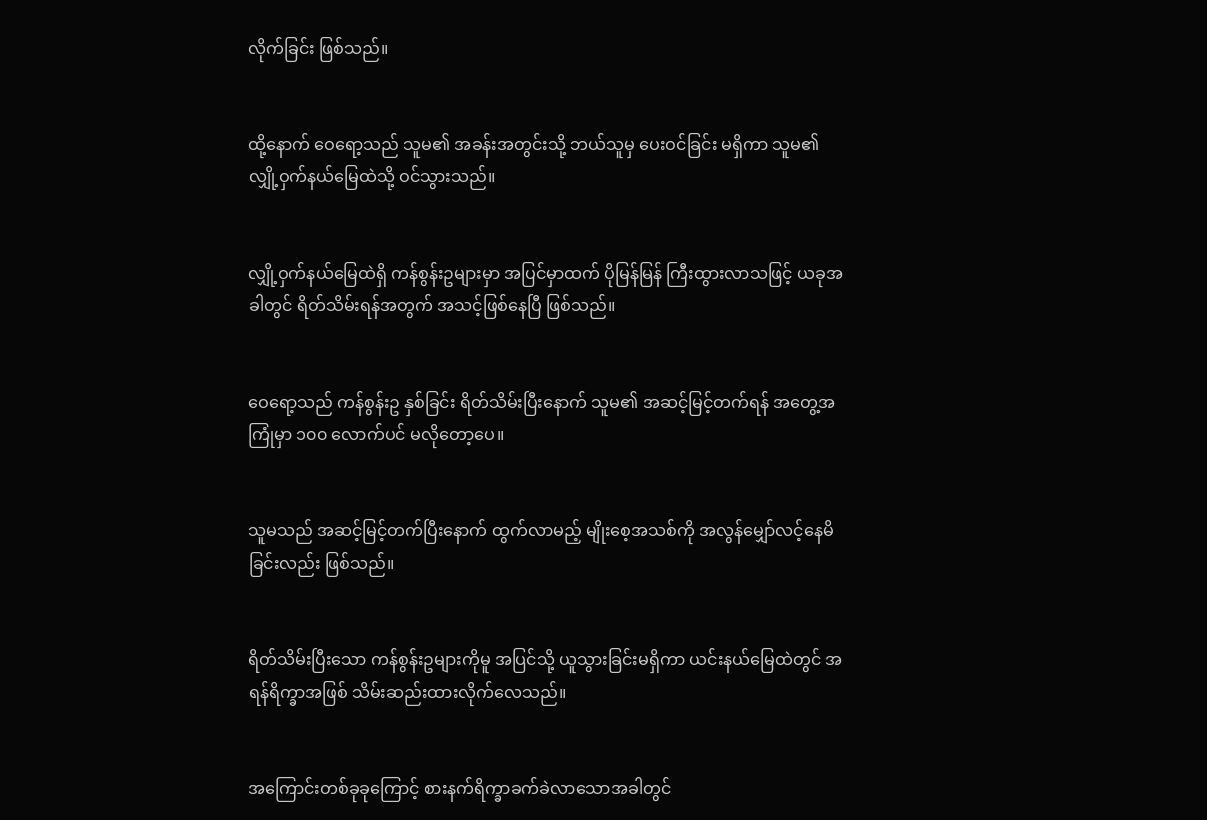လိုက်ခြင်း ဖြစ်သည်။


ထို့နောက် ဝေရော့သည် သူမ၏ အခန်းအတွင်းသို့ ဘယ်သူမှ ပေးဝင်ခြင်း မရှိကာ သူမ၏ လျှို့ဝှက်နယ်မြေထဲသို့ ဝင်သွားသည်။


လျှို့ဝှက်နယ်မြေထဲရှိ ကန်စွန်းဥများမှာ အပြင်မှာထက် ပိုမြန်မြန် ကြီးထွားလာသဖြင့် ယခုအခါတွင် ရိတ်သိမ်းရန်အတွက် အသင့်ဖြစ်နေပြီ ဖြစ်သည်။


ဝေရော့သည် ကန်စွန်းဥ နှစ်ခြင်း ရိတ်သိမ်းပြီးနောက် သူမ၏ အဆင့်မြင့်တက်ရန် အတွေ့အကြုံမှာ ၁၀၀ လောက်ပင် မလိုတော့ပေ။


သူမသည် အဆင့်မြင့်တက်ပြီးနောက် ထွက်လာမည့် မျိုးစေ့အသစ်ကို အလွန်မျှော်လင့်နေမိခြင်းလည်း ဖြစ်သည်။


ရိတ်သိမ်းပြီးသော ကန်စွန်းဥများကိုမူ အပြင်သို့ ယူသွားခြင်းမရှိကာ ယင်းနယ်မြေထဲတွင် အရန်ရိက္ခာအဖြစ် သိမ်းဆည်းထားလိုက်လေသည်။


အကြောင်းတစ်ခုခုကြောင့် စားနက်ရိက္ခာခက်ခဲလာသောအခါတွင်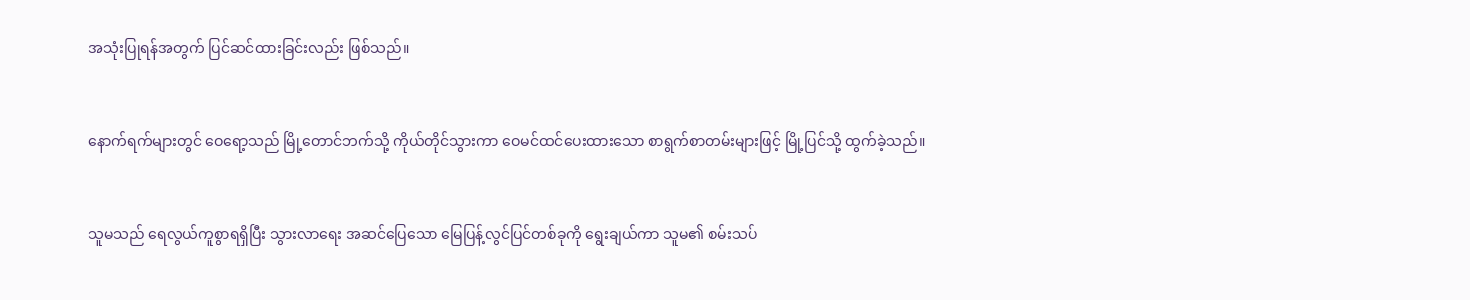အသုံးပြုရန်အတွက် ပြင်ဆင်ထားခြင်းလည်း ဖြစ်သည်။


နောက်ရက်များတွင် ဝေရော့သည် မြို့တောင်ဘက်သို့ ကိုယ်တိုင်သွားကာ ဝေမင်ထင်ပေးထားသော စာရွက်စာတမ်းများဖြင့် မြို့ပြင်သို့ ထွက်ခဲ့သည်။


သူမသည် ရေလွယ်ကူစွာရရှိပြီး သွားလာရေး အဆင်ပြေသော မြေပြန့်လွင်ပြင်တစ်ခုကို ရွေးချယ်ကာ သူမ၏ စမ်းသပ်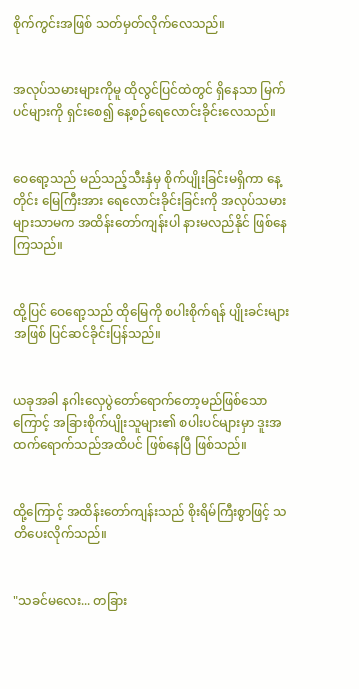စိုက်ကွင်းအဖြစ် သတ်မှတ်လိုက်လေသည်။


အလုပ်သမားများကိုမူ ထိုလွင်ပြင်ထဲတွင် ရှိနေသာ မြက်ပင်များကို ရှင်းစေ၍ နေ့စဉ်ရေလောင်းခိုင်းလေသည်။


ဝေရော့သည် မည်သည့်သီးနှံမှ စိုက်ပျိုးခြင်းမရှိကာ နေ့တိုင်း မြေကြီးအား ရေလောင်းခိုင်းခြင်းကို အလုပ်သမားများသာမက အထိန်းတော်ကျန်းပါ နားမလည်နိုင် ဖြစ်နေကြသည်။


ထို့ပြင် ဝေရော့သည် ထိုမြေကို စပါးစိုက်ရန် ပျိုးခင်းများအဖြစ် ပြင်ဆင်ခိုင်းပြန်သည်။


ယခုအခါ နဂါးလှေပွဲတော်ရောက်တော့မည်ဖြစ်သောကြောင့် အခြားစိုက်ပျိုးသူများ၏ စပါးပင်များမှာ ဒူးအထက်ရောက်သည်အထိပင် ဖြစ်နေပြီ ဖြစ်သည်။


ထို့ကြောင့် အထိန်းတော်ကျန်းသည် စိုးရိမ်ကြီးစွာဖြင့် သတိပေးလိုက်သည်။


"သခင်မလေး... တခြား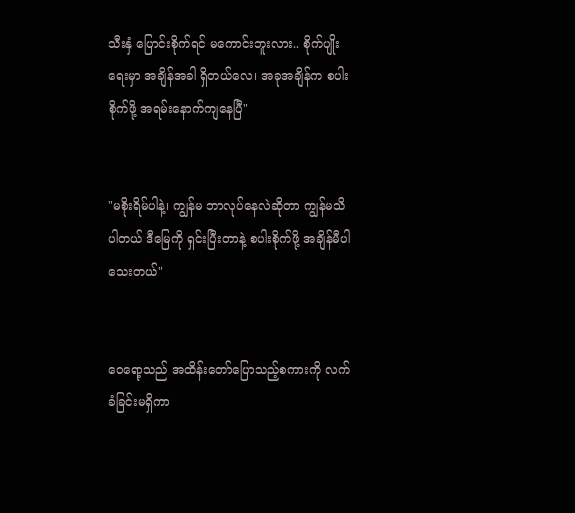သီးနှံ ပြောင်းစိုက်ရင် မကောင်းဘူးလား.. စိုက်ပျိုးရေးမှာ အချိန်အခါ ရှိတယ်လေ၊ အခုအချိန်က စပါးစိုက်ဖို့ အရမ်းနောက်ကျနေပြီ"


"မစိုးရိမ်ပါနဲ့၊ ကျွန်မ ဘာလုပ်နေလဲဆိုတာ ကျွန်မသိပါတယ် ဒီမြေကို ရှင်းပြီးတာနဲ့ စပါးစိုက်ဖို့ အချိန်မီပါသေးတယ်"


ဝေရော့သည် အထိန်းတော်ပြောသည့်စကားကို လက်ခံခြင်းမရှိကာ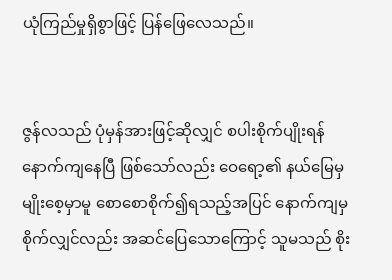ယုံကြည်မှုရှိစွာဖြင့် ပြန်ဖြေလေသည်။


ဇွန်လသည် ပုံမှန်အားဖြင့်ဆိုလျှင် စပါးစိုက်ပျိုးရန် နောက်ကျနေပြီ ဖြစ်သော်လည်း ဝေရော့၏ နယ်မြေမှ မျိုးစေ့မှာမူ စောစောစိုက်၍ရသည့်အပြင် နောက်ကျမှစိုက်လျှင်လည်း အဆင်ပြေသောကြောင့် သူမသည် စိုး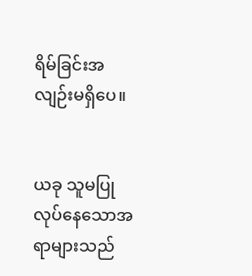ရိမ်ခြင်းအလျဉ်းမရှိပေ။


ယခု သူမပြုလုပ်နေသောအရာများသည်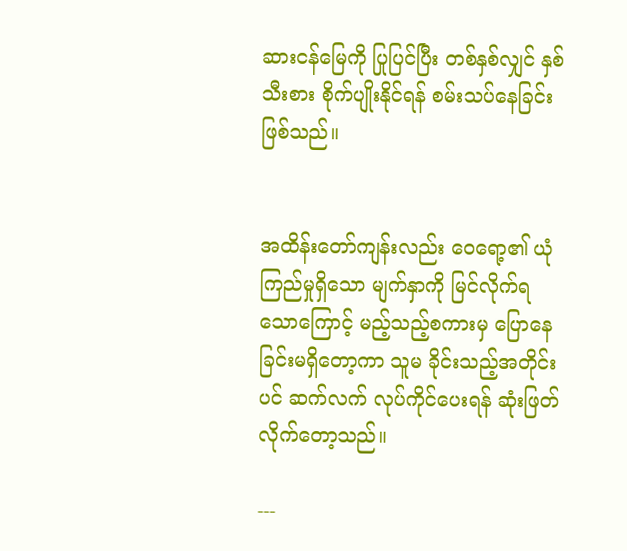ဆားငန်မြေကို ပြုပြင်ပြီး တစ်နှစ်လျှင် နှစ်သီးစား စိုက်ပျိုးနိုင်ရန် စမ်းသပ်နေခြင်း ဖြစ်သည်။


အထိန်းတော်ကျန်းလည်း ဝေရော့၏ ယုံကြည်မှုရှိသော မျက်နှာကို မြင်လိုက်ရသောကြောင့် မည့်သည့်စကားမှ ပြောနေခြင်းမရှိတော့ကာ သူမ ခိုင်းသည့်အတိုင်းပင် ဆက်လက် လုပ်ကိုင်ပေးရန် ဆုံးဖြတ်လိုက်တော့သည်။

---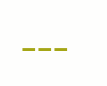---